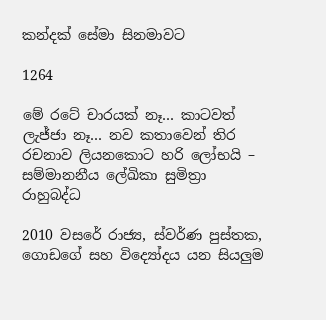කන්දක් සේමා සිනමාවට

1264

මේ රටේ චාරයක් නෑ… කාටවත් ලැජ්ජා නෑ… නව කතාවෙන් තිර රචනාව ලියනකොට හරි ලෝභයි – සම්මානනීය ලේඛිකා සුමිත්‍රා රාහුබද්ධ

2010 වසරේ රාජ්‍ය, ස්වර්ණ පුස්තක, ගොඩගේ සහ විද්‍යෝදය යන සියලුම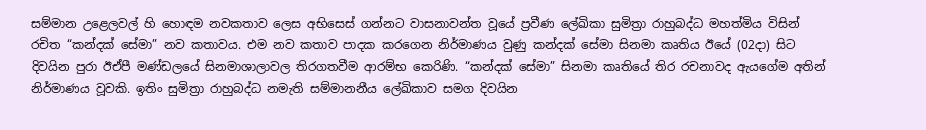සම්මාන උළෙලවල් හි හොඳම නවකතාව ලෙස අභිසෙස් ගන්නට වාසනාවන්ත වූයේ ප්‍රවීණ ලේඛිකා සුමිත්‍රා රාහුබද්ධ මහත්මිය විසින් රචිත “කන්දක් සේමා” නව කතාවය. එම නව කතාව පාදක කරගෙන නිර්මාණය වුණු කන්දක් සේමා සිනමා කෘතිය ඊයේ (02දා) සිට දිවයින පුරා ඊඒපී මණ්ඩලයේ සිනමාශාලාවල තිරගතවීම ආරම්භ කෙරිණි. “කන්දක් සේමා” සිනමා කෘතියේ තිර රචනාවද ඇයගේම අතින් නිර්මාණය වූවකි. ඉතිං සුමිත්‍රා රාහුබද්ධ නමැති සම්මානනීය ලේඛිකාව සමග දිවයින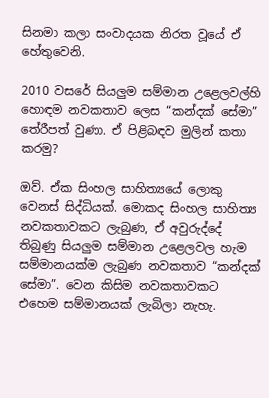සිනමා කලා සංවාදයක නිරත වූයේ ඒ හේතුවෙනි.

2010 වසරේ සියලුම සම්මාන උළෙලවල්හි හොඳම නවකතාව ලෙස “කන්දක් සේමා” තේරීපත් වුණා. ඒ පිළිබඳව මුලින් කතා කරමු?

ඔව්. ඒක සිංහල සාහිත්‍යයේ ලොකු වෙනස් සිද්ධියක්. මොකද සිංහල සාහිත්‍ය නවකතාවකට ලැබුණ, ඒ අවුරුද්දේ තිබුණු සියලුම සම්මාන උළෙලවල හැම සම්මානයක්ම ලැබුණ නවකතාව “කන්දක් සේමා”. වෙන කිසිම නවකතාවකට එහෙම සම්මානයක් ලැබිලා නැහැ.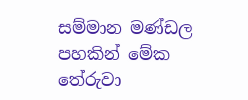සම්මාන මණ්ඩල පහකින් මේක තේරුවා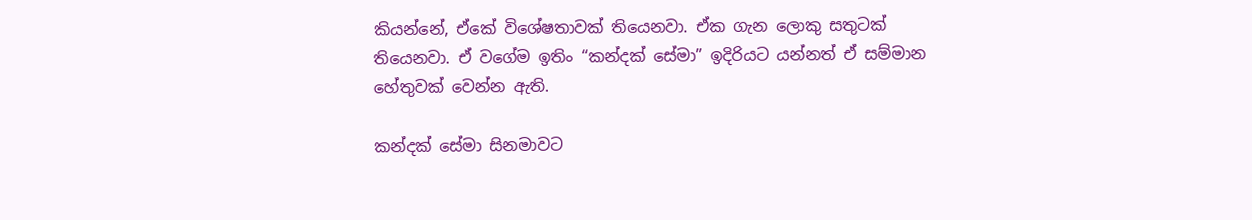කියන්නේ, ඒකේ විශේෂතාවක් තියෙනවා. ඒක ගැන ලොකු සතුටක් තියෙනවා. ඒ වගේම ඉතිං “කන්දක් සේමා” ඉදිරියට යන්නත් ඒ සම්මාන හේතුවක් වෙන්න ඇති.

කන්දක් සේමා සිනමාවට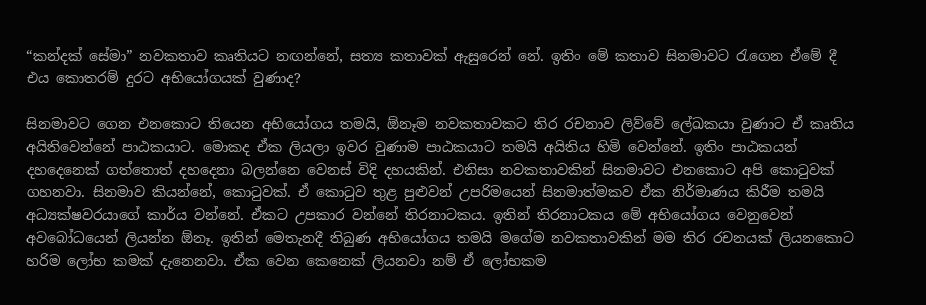“කන්දක් සේමා” නවකතාව කෘතියට නඟන්නේ, සත්‍ය කතාවක් ඇසුරෙන් නේ. ඉතිං මේ කතාව සිනමාවට රැගෙන ඒමේ දී එය කොතරම් දුරට අභියෝගයක් වුණාද?

සිනමාවට ගෙන එනකොට තියෙන අභියෝගය තමයි, ඕනෑම නවකතාවකට තිර රචනාව ලිව්වේ ලේඛකයා වුණාට ඒ කෘතිය අයිතිවෙන්නේ පාඨකයාට. මොකද ඒක ලියලා ඉවර වුණාම පාඨකයාට තමයි අයිතිය හිමි වෙන්නේ. ඉතිං පාඨකයන් දහදෙනෙක් ගත්තොත් දහදෙනා බලන්නෙ වෙනස් විදි දහයකින්. එනිසා නවකතාවකින් සිනමාවට එනකොට අපි කොටුවක් ගහනවා. සිනමාව කියන්නේ, කොටුවක්. ඒ කොටුව තුළ පුළුවන් උපරිමයෙන් සිනමාත්මකව ඒක නිර්මාණය කිරීම තමයි අධ්‍යක්ෂවරයාගේ කාර්ය වන්නේ. ඒකට උපකාර වන්නේ තිරනාටකය. ඉතින් තිරනාටකය මේ අභියෝගය වෙනුවෙන් අවබෝධයෙන් ලියන්න ඕනෑ. ඉතින් මෙතැනදී තිබුණ අභියෝගය තමයි මගේම නවකතාවකින් මම තිර රචනයක් ලියනකොට හරිම ලෝභ කමක් දැනෙනවා. ඒක වෙන කෙනෙක් ලියනවා නම් ඒ ලෝභකම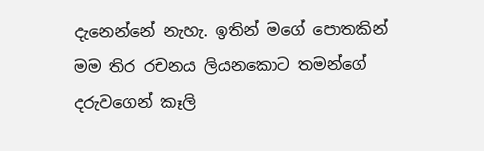දැනෙන්නේ නැහැ. ඉතින් මගේ පොතකින් මම තිර රචනය ලියනකොට තමන්ගේ දරුවගෙන් කෑලි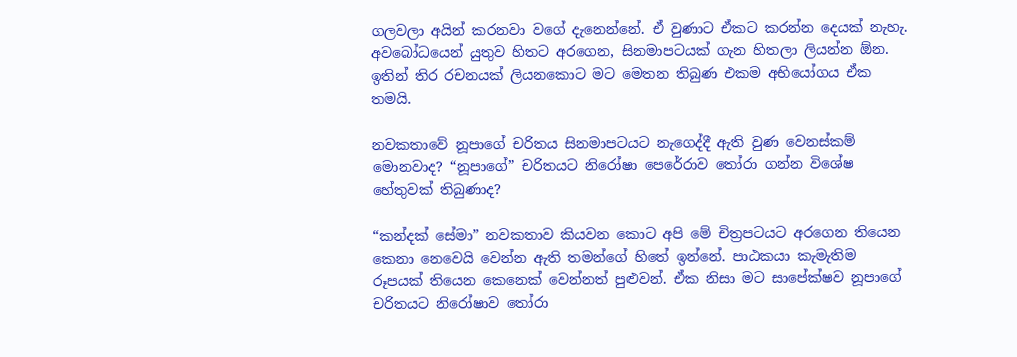ගලවලා අයින් කරනවා වගේ දැනෙන්නේ. ඒ වුණාට ඒකට කරන්න දෙයක් නැහැ. අවබෝධයෙන් යුතුව හිතට අරගෙන, සිනමාපටයක් ගැන හිතලා ලියන්න ඕන. ඉතින් තිර රචනයක් ලියනකොට මට මෙතන තිබුණ එකම අභියෝගය ඒක තමයි.

නවකතාවේ නූපාගේ චරිතය සිනමාපටයට නැගෙද්දී ඇති වුණ වෙනස්කම් මොනවාද? “නූපාගේ” චරිතයට නිරෝෂා පෙරේරාව තෝරා ගන්න විශේෂ හේතුවක් තිබුණාද?

“කන්දක් සේමා” නවකතාව කියවන කොට අපි මේ චිත්‍රපටයට අරගෙන තියෙන කෙනා නෙවෙයි වෙන්න ඇති තමන්ගේ හිතේ ඉන්නේ. පාඨකයා කැමැතිම රූපයක් තියෙන කෙනෙක් වෙන්නත් පුළුවන්. ඒක නිසා මට සාපේක්ෂව නූපාගේ චරිතයට නිරෝෂාව තෝරා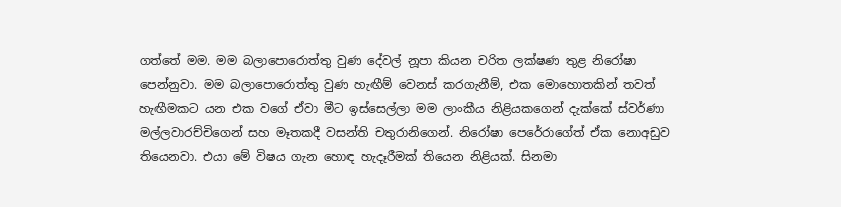ගත්තේ මම. මම බලාපොරොත්තු වුණ දේවල් නූපා කියන චරිත ලක්ෂණ තුළ නිරෝෂා පෙන්නුවා. මම බලාපොරොත්තු වුණ හැඟීම් වෙනස් කරගැනීම්, එක මොහොතකින් තවත් හැඟීමකට යන එක වගේ ඒවා මීට ඉස්සෙල්ලා මම ලාංකීය නිළියකගෙන් දැක්කේ ස්වර්ණා මල්ලවාරච්චිගෙන් සහ මෑතකදී වසන්ති චතුරානිගෙන්. නිරෝෂා පෙරේරාගේත් ඒක නොඅඩුව තියෙනවා. එයා මේ විෂය ගැන හොඳ හැදෑරීමක් තියෙන නිළියක්. සිනමා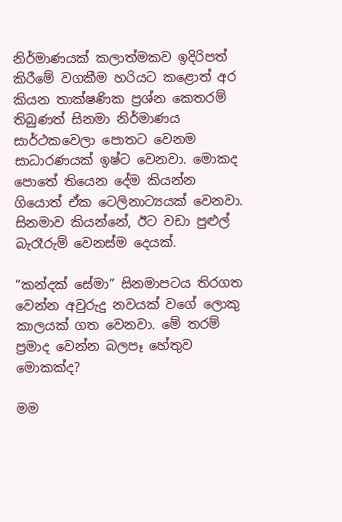නිර්මාණයක් කලාත්මකව ඉදිරිපත් කිරීමේ වගකීම හරියට කළොත් අර කියන තාක්ෂණික ප්‍රශ්න කෙතරම් තිබුණත් සිනමා නිර්මාණය සාර්ථකවෙලා පොතට වෙනම සාධාරණයක් ඉෂ්ට වෙනවා. මොකද පොතේ තියෙන දේම කියන්න ගියොත් ඒක ටෙලිනාට්‍යයක් වෙනවා. සිනමාව කියන්නේ, ඊට වඩා පුළුල් බැරෑරුම් වෙනස්ම දෙයක්.

“කන්දක් සේමා” සිනමාපටය තිරගත වෙන්න අවුරුදු නවයක් වගේ ලොකු කාලයක් ගත වෙනවා. මේ තරම් ප්‍රමාද වෙන්න බලපෑ හේතුව මොකක්ද?

මම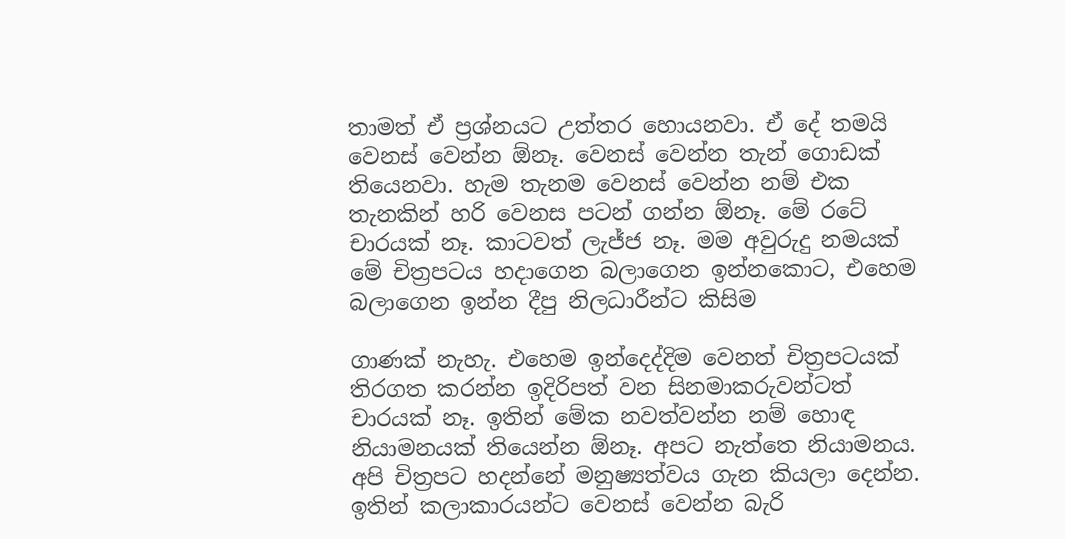තාමත් ඒ ප්‍රශ්නයට උත්තර හොයනවා. ඒ දේ තමයි වෙනස් වෙන්න ඕනෑ. වෙනස් වෙන්න තැන් ගොඩක් තියෙනවා. හැම තැනම වෙනස් වෙන්න නම් එක තැනකින් හරි වෙනස පටන් ගන්න ඕනෑ. මේ රටේ චාරයක් නෑ. කාටවත් ලැජ්ජ නෑ. මම අවුරුදු නමයක් මේ චිත්‍රපටය හදාගෙන බලාගෙන ඉන්නකොට, එහෙම බලාගෙන ඉන්න දීපු නිලධාරීන්ට කිසිම

ගාණක් නැහැ. එහෙම ඉන්දෙද්දිම වෙනත් චිත්‍රපටයක් තිරගත කරන්න ඉදිරිපත් වන සිනමාකරුවන්ටත් චාරයක් නෑ. ඉතින් මේක නවත්වන්න නම් හොඳ නියාමනයක් තියෙන්න ඕනෑ. අපට නැත්තෙ නියාමනය. අපි චිත්‍රපට හදන්නේ මනුෂ්‍යත්වය ගැන කියලා දෙන්න. ඉතින් කලාකාරයන්ට වෙනස් වෙන්න බැරි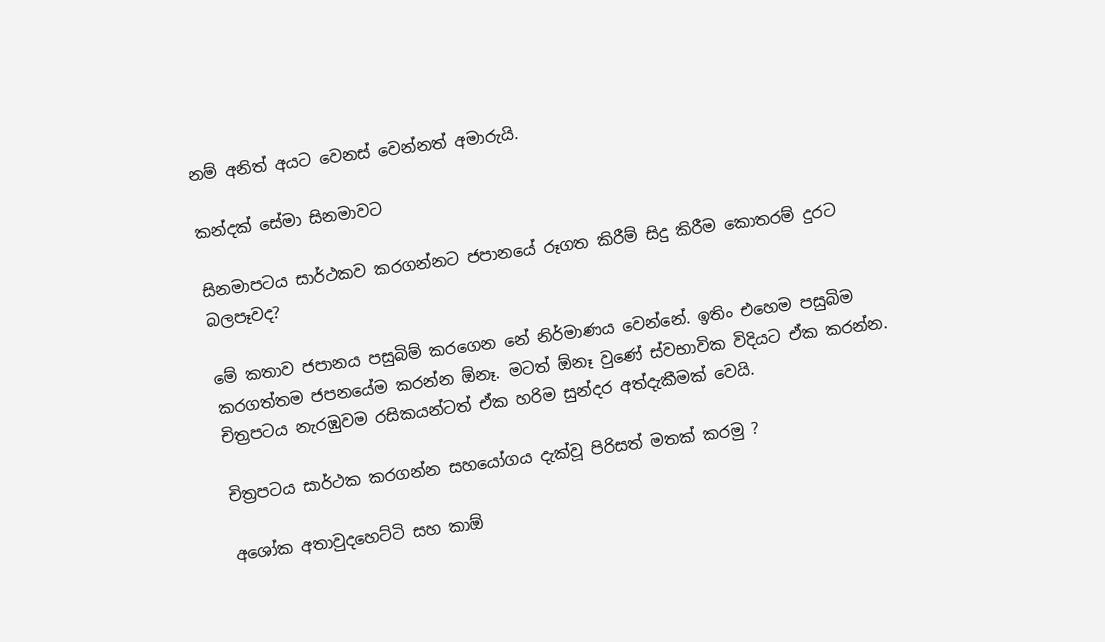නම් අනිත් අයට වෙනස් වෙන්නත් අමාරුයි.

කන්දක් සේමා සිනමාවට

සිනමාපටය සාර්ථකව කරගන්නට ජපානයේ රූගත කිරීම් සිදු කිරීම කොතරම් දුරට බලපෑවද?

මේ කතාව ජපානය පසුබිම් කරගෙන නේ නිර්මාණය වෙන්නේ. ඉතිං එහෙම පසුබිම කරගත්තම ජපනයේම කරන්න ඕනෑ. මටත් ඕනෑ වුණේ ස්වභාවික විදියට ඒක කරන්න. චිත්‍රපටය නැරඹුවම රසිකයන්ටත් ඒක හරිම සුන්දර අත්දැකීමක් වෙයි.

චිත්‍රපටය සාර්ථක කරගන්න සහයෝගය දැක්වූ පිරිසත් මතක් කරමු ?

අශෝක අතාවුදහෙට්ටි සහ කාඕ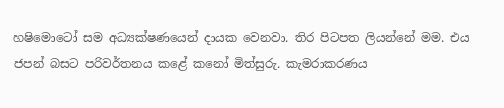හෂිමොටෝ සම අධ්‍යක්ෂණයෙන් දායක වෙනවා. තිර පිටපත ලියන්නේ මම. එය ජපන් බසට පරිවර්තනය කළේ කනෝ මිත්සුරු. කැමරාකරණය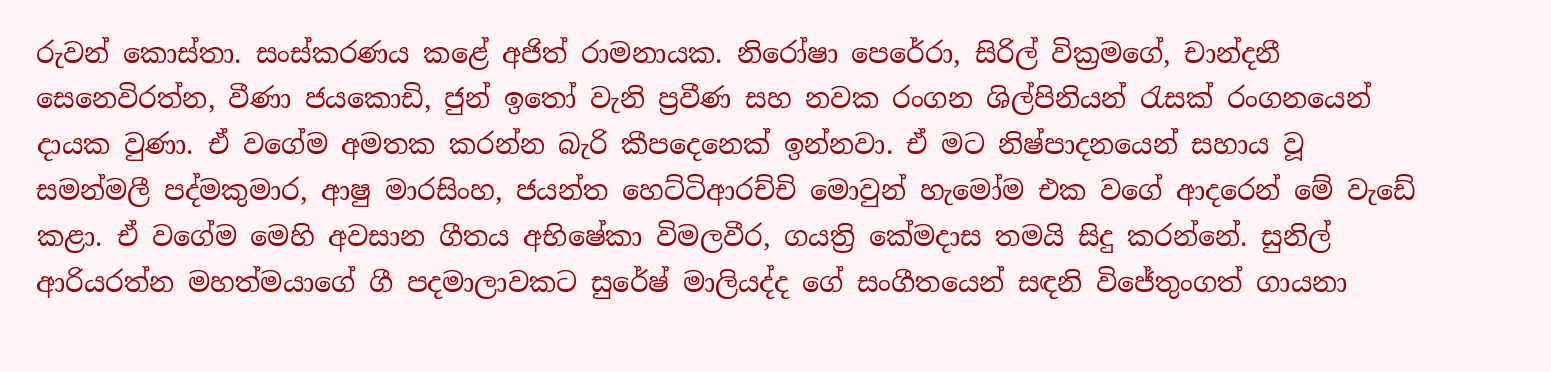රුවන් කොස්තා. සංස්කරණය කළේ අජිත් රාමනායක. නිරෝෂා පෙරේරා, සිරිල් වික්‍රමගේ, චාන්දනී සෙනෙවිරත්න, වීණා ජයකොඩි, ජුන් ඉතෝ වැනි ප්‍රවීණ සහ නවක රංගන ශිල්පිනියන් රැසක් රංගනයෙන් දායක වුණා. ඒ වගේම අමතක කරන්න බැරි කීපදෙනෙක් ඉන්නවා. ඒ මට නිෂ්පාදනයෙන් සහාය වූ සමන්මලී පද්මකුමාර, ආෂු මාරසිංහ, ජයන්ත හෙට්ටිආරච්චි මොවුන් හැමෝම එක වගේ ආදරෙන් මේ වැඩේ කළා. ඒ වගේම මෙහි අවසාන ගීතය අභිෂේකා විමලවීර, ගයත්‍රි කේමදාස තමයි සිදු කරන්නේ. සුනිල් ආරියරත්න මහත්මයාගේ ගී පදමාලාවකට සුරේෂ් මාලියද්ද ගේ සංගීතයෙන් සඳනි විජේතුංගත් ගායනා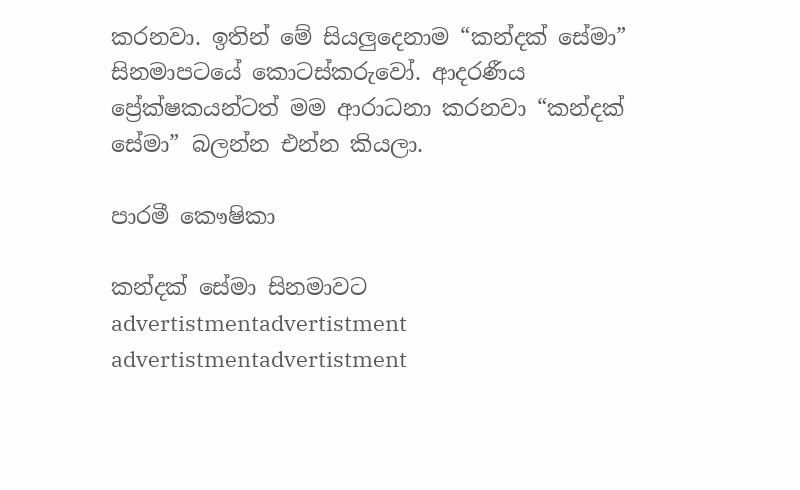කරනවා. ඉතින් මේ සියලුදෙනාම “කන්දක් සේමා” සිනමාපටයේ කොටස්කරුවෝ. ආදරණීය ප්‍රේක්ෂකයන්ටත් මම ආරාධනා කරනවා “කන්දක් සේමා” බලන්න එන්න කියලා.

පාරමී කෞෂිකා

කන්දක් සේමා සිනමාවට
advertistmentadvertistment
advertistmentadvertistment